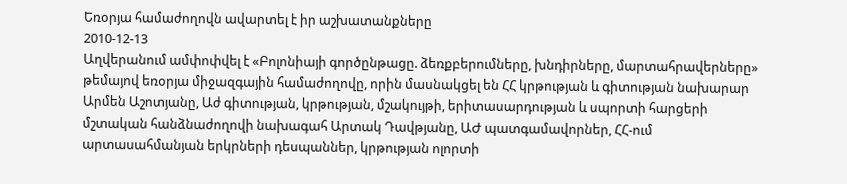Եռօրյա համաժողովն ավարտել է իր աշխատանքները
2010-12-13
Աղվերանում ամփոփվել է «Բոլոնիայի գործընթացը. ձեռքբերումները, խնդիրները, մարտահրավերները» թեմայով եռօրյա միջազգային համաժողովը, որին մասնակցել են ՀՀ կրթության և գիտության նախարար Արմեն Աշոտյանը, Աժ գիտության, կրթության, մշակույթի, երիտասարդության և սպորտի հարցերի մշտական հանձնաժողովի նախագահ Արտակ Դավթյանը, ԱԺ պատգամավորներ, ՀՀ-ում արտասահմանյան երկրների դեսպաններ, կրթության ոլորտի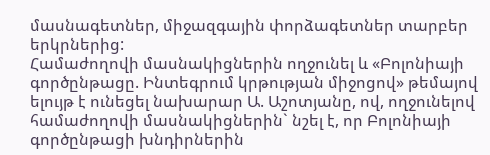մասնագետներ, միջազգային փորձագետներ տարբեր երկրներից:
Համաժողովի մասնակիցներին ողջունել և «Բոլոնիայի գործընթացը. Ինտեգրում կրթության միջոցով» թեմայով ելույթ է ունեցել նախարար Ա. Աշոտյանը, ով, ողջունելով համաժողովի մասնակիցներին` նշել է, որ Բոլոնիայի գործընթացի խնդիրներին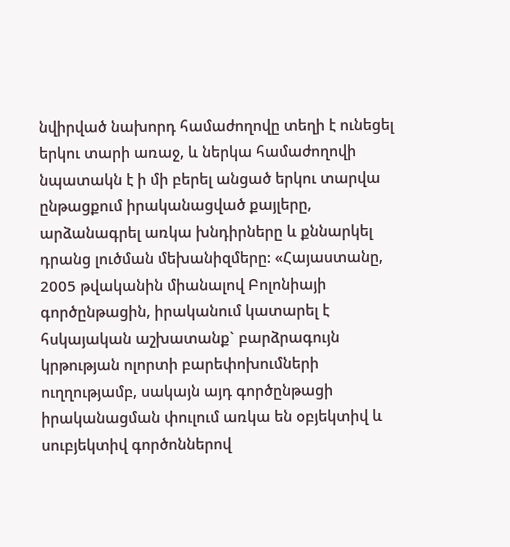նվիրված նախորդ համաժողովը տեղի է ունեցել երկու տարի առաջ, և ներկա համաժողովի նպատակն է ի մի բերել անցած երկու տարվա ընթացքում իրականացված քայլերը, արձանագրել առկա խնդիրները և քննարկել դրանց լուծման մեխանիզմերը: «Հայաստանը, 2005 թվականին միանալով Բոլոնիայի գործընթացին, իրականում կատարել է հսկայական աշխատանք` բարձրագույն կրթության ոլորտի բարեփոխումների ուղղությամբ, սակայն այդ գործընթացի իրականացման փուլում առկա են օբյեկտիվ և սուբյեկտիվ գործոններով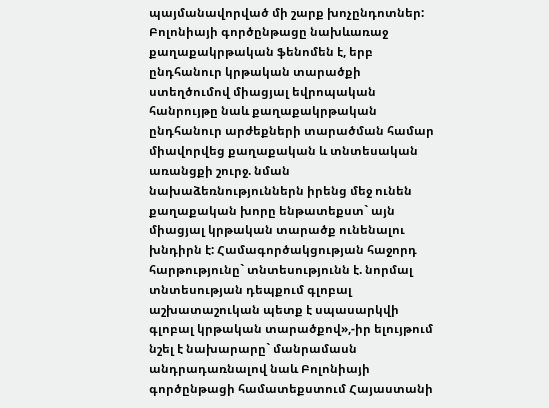պայմանավորված մի շարք խոչընդոտներ: Բոլոնիայի գործընթացը նախևառաջ քաղաքակրթական ֆենոմեն է, երբ ընդհանուր կրթական տարածքի ստեղծումով միացյալ եվրոպական հանրույթը նաև քաղաքակրթական ընդհանուր արժեքների տարածման համար միավորվեց քաղաքական և տնտեսական առանցքի շուրջ. նման նախաձեռնություններն իրենց մեջ ունեն քաղաքական խորը ենթատեքստ` այն միացյալ կրթական տարածք ունենալու խնդիրն է: Համագործակցության հաջորդ հարթությունը` տնտեսությունն է. նորմալ տնտեսության դեպքում գլոբալ աշխատաշուկան պետք է սպասարկվի գլոբալ կրթական տարածքով»,-իր ելույթում նշել է նախարարը` մանրամասն անդրադառնալով նաև Բոլոնիայի գործընթացի համատեքստում Հայաստանի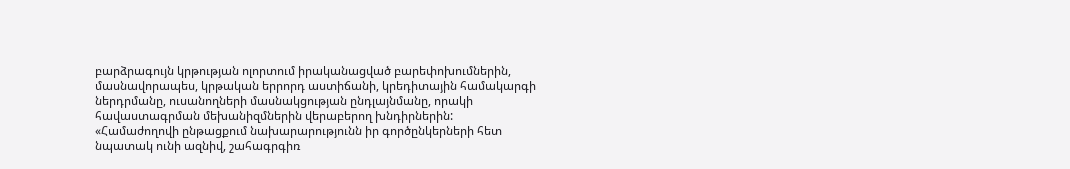բարձրագույն կրթության ոլորտում իրականացված բարեփոխումներին, մասնավորապես, կրթական երրորդ աստիճանի, կրեդիտային համակարգի ներդրմանը, ուսանողների մասնակցության ընդլայնմանը, որակի հավաստագրման մեխանիզմներին վերաբերող խնդիրներին: «Համաժողովի ընթացքում նախարարությունն իր գործընկերների հետ նպատակ ունի ազնիվ, շահագրգիռ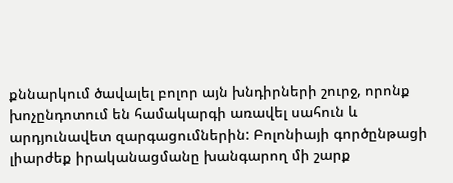քննարկում ծավալել բոլոր այն խնդիրների շուրջ, որոնք խոչընդոտում են համակարգի առավել սահուն և արդյունավետ զարգացումներին: Բոլոնիայի գործընթացի լիարժեք իրականացմանը խանգարող մի շարք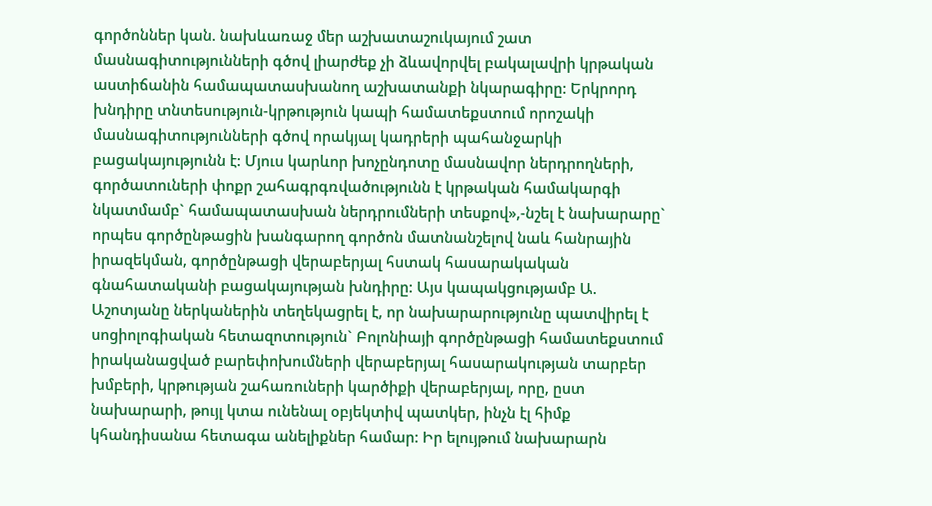գործոններ կան. նախևառաջ մեր աշխատաշուկայում շատ մասնագիտությունների գծով լիարժեք չի ձևավորվել բակալավրի կրթական աստիճանին համապատասխանող աշխատանքի նկարագիրը: Երկրորդ խնդիրը տնտեսություն-կրթություն կապի համատեքստում որոշակի մասնագիտությունների գծով որակյալ կադրերի պահանջարկի բացակայությունն է: Մյուս կարևոր խոչընդոտը մասնավոր ներդրողների, գործատուների փոքր շահագրգռվածությունն է կրթական համակարգի նկատմամբ` համապատասխան ներդրումների տեսքով»,-նշել է նախարարը` որպես գործընթացին խանգարող գործոն մատնանշելով նաև հանրային իրազեկման, գործընթացի վերաբերյալ հստակ հասարակական գնահատականի բացակայության խնդիրը: Այս կապակցությամբ Ա. Աշոտյանը ներկաներին տեղեկացրել է, որ նախարարությունը պատվիրել է սոցիոլոգիական հետազոտություն` Բոլոնիայի գործընթացի համատեքստում իրականացված բարեփոխումների վերաբերյալ հասարակության տարբեր խմբերի, կրթության շահառուների կարծիքի վերաբերյալ, որը, ըստ նախարարի, թույլ կտա ունենալ օբյեկտիվ պատկեր, ինչն էլ հիմք կհանդիսանա հետագա անելիքներ համար: Իր ելույթում նախարարն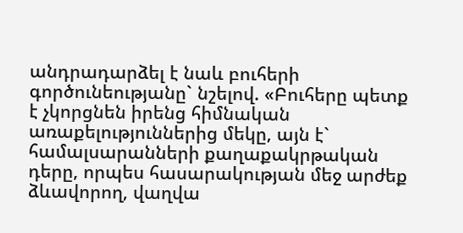անդրադարձել է նաև բուհերի գործունեությանը` նշելով. «Բուհերը պետք է չկորցնեն իրենց հիմնական առաքելություններից մեկը, այն է` համալսարանների քաղաքակրթական դերը, որպես հասարակության մեջ արժեք ձևավորող, վաղվա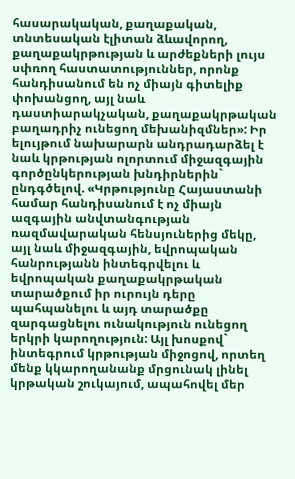հասարակական, քաղաքական, տնտեսական էլիտան ձևավորող, քաղաքակրթության և արժեքների լույս սփռող հաստատություններ, որոնք հանդիսանում են ոչ միայն գիտելիք փոխանցող, այլ նաև դաստիարակչական, քաղաքակրթական բաղադրիչ ունեցող մեխանիզմներ»: Իր ելույթում նախարարն անդրադարձել է նաև կրթության ոլորտում միջազգային գործընկերության խնդիրներին` ընդգծելով. «Կրթությունը Հայաստանի համար հանդիսանում է ոչ միայն ազգային անվտանգության ռազմավարական հենսյուներից մեկը, այլ նաև միջազգային, եվրոպական հանրությանն ինտեգրվելու և եվրոպական քաղաքակրթական տարածքում իր ուրույն դերը պահպանելու և այդ տարածքը զարգացնելու ունակություն ունեցող երկրի կարողություն: Այլ խոսքով` ինտեգրում կրթության միջոցով, որտեղ մենք կկարողանանք մրցունակ լինել կրթական շուկայում, ապահովել մեր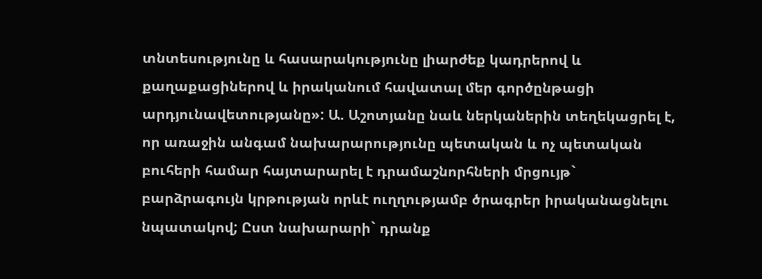տնտեսությունը և հասարակությունը լիարժեք կադրերով և քաղաքացիներով և իրականում հավատալ մեր գործընթացի արդյունավետությանը»: Ա. Աշոտյանը նաև ներկաներին տեղեկացրել է, որ առաջին անգամ նախարարությունը պետական և ոչ պետական բուհերի համար հայտարարել է դրամաշնորհների մրցույթ` բարձրագույն կրթության որևէ ուղղությամբ ծրագրեր իրականացնելու նպատակով; Ըստ նախարարի` դրանք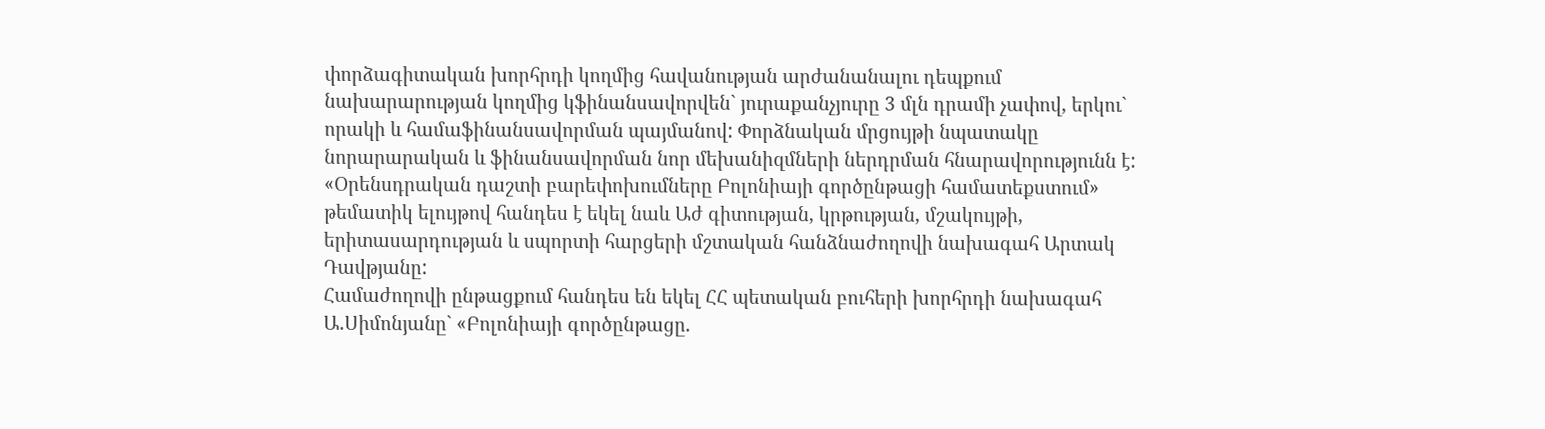փորձագիտական խորհրդի կողմից հավանության արժանանալու դեպքում նախարարության կողմից կֆինանսավորվեն` յուրաքանչյուրը 3 մլն դրամի չափով, երկու` որակի և համաֆինանսավորման պայմանով: Փորձնական մրցույթի նպատակը նորարարական և ֆինանսավորման նոր մեխանիզմների ներդրման հնարավորությունն է:
«Օրենսդրական դաշտի բարեփոխումները Բոլոնիայի գործընթացի համատեքստում» թեմատիկ ելույթով հանդես է եկել նաև Աժ գիտության, կրթության, մշակույթի, երիտասարդության և սպորտի հարցերի մշտական հանձնաժողովի նախագահ Արտակ Դավթյանը:
Համաժողովի ընթացքում հանդես են եկել ՀՀ պետական բուհերի խորհրդի նախագահ Ա.Սիմոնյանը` «Բոլոնիայի գործընթացը.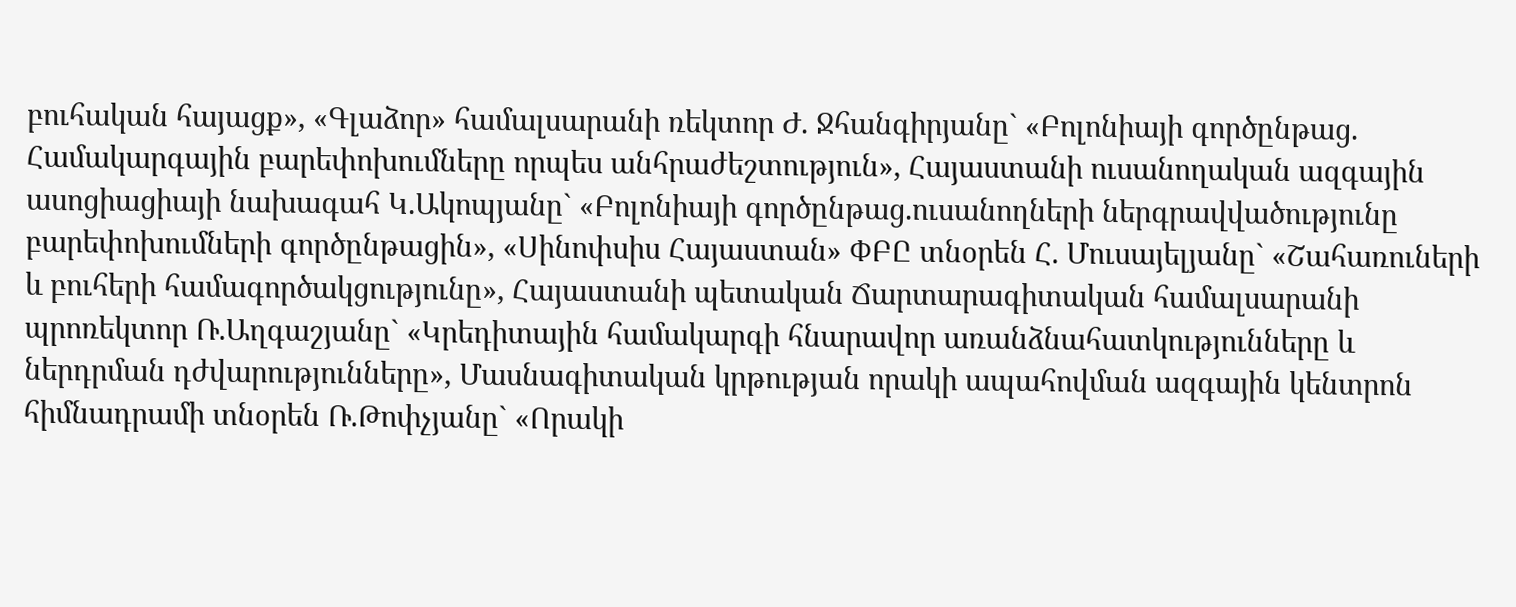բուհական հայացք», «Գլաձոր» համալսարանի ռեկտոր Ժ. Ջհանգիրյանը` «Բոլոնիայի գործընթաց. Համակարգային բարեփոխումները որպես անհրաժեշտություն», Հայաստանի ուսանողական ազգային ասոցիացիայի նախագահ Կ.Ակոպյանը` «Բոլոնիայի գործընթաց.ուսանողների ներգրավվածությունը բարեփոխումների գործընթացին», «Սինոփսիս Հայաստան» ՓԲԸ տնօրեն Հ. Մուսայելյանը` «Շահառուների և բուհերի համագործակցությունը», Հայաստանի պետական Ճարտարագիտական համալսարանի պրոռեկտոր Ռ.Աղգաշյանը` «Կրեդիտային համակարգի հնարավոր առանձնահատկությունները և ներդրման դժվարությունները», Մասնագիտական կրթության որակի ապահովման ազգային կենտրոն հիմնադրամի տնօրեն Ռ.Թոփչյանը` «Որակի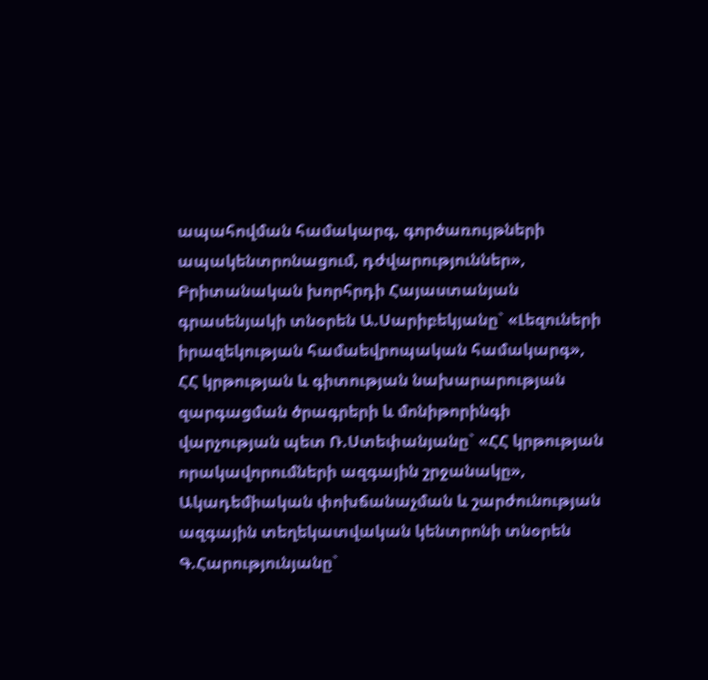ապահովման համակարգ, գործառույթների ապակենտրոնացում, դժվարություններ», Բրիտանական խորհրդի Հայաստանյան գրասենյակի տնօրեն Ա.Սարիբեկյանը` «Լեզուների իրազեկության համաեվրոպական համակարգ», ՀՀ կրթության և գիտության նախարարության զարգացման ծրագրերի և մոնիթորինգի վարչության պետ Ռ.Ստեփանյանը` «ՀՀ կրթության որակավորումների ազգային շրջանակը», Ակադեմիական փոխճանաչման և շարժունության ազգային տեղեկատվական կենտրոնի տնօրեն Գ.Հարությունյանը`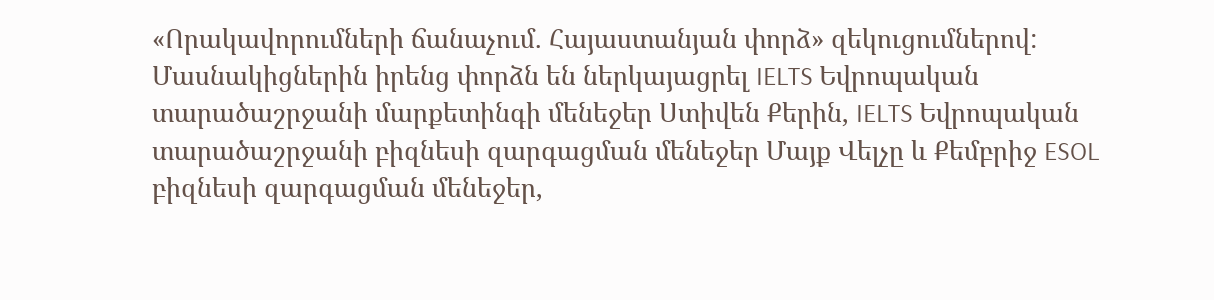«Որակավորումների ճանաչում. Հայաստանյան փորձ» զեկուցումներով:
Մասնակիցներին իրենց փորձն են ներկայացրել IELTS Եվրոպական տարածաշրջանի մարքետինգի մենեջեր Ստիվեն Քերին, IELTS Եվրոպական տարածաշրջանի բիզնեսի զարգացման մենեջեր Մայք Վելչը և Քեմբրիջ ESOL բիզնեսի զարգացման մենեջեր,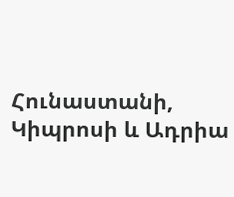Հունաստանի, Կիպրոսի և Ադրիա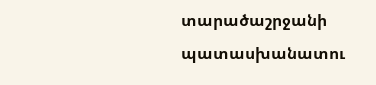տարածաշրջանի պատասխանատու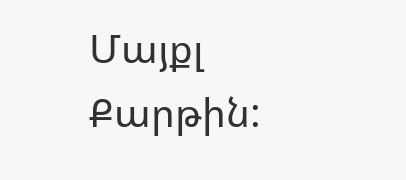Մայքլ Քարթին: